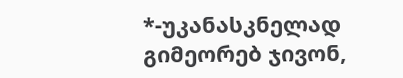*-უკანასკნელად გიმეორებ ჯივონ,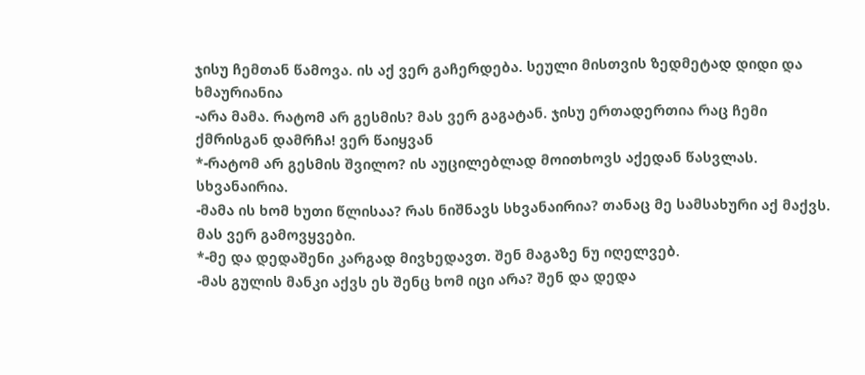ჯისუ ჩემთან წამოვა. ის აქ ვერ გაჩერდება. სეული მისთვის ზედმეტად დიდი და ხმაურიანია
-არა მამა. რატომ არ გესმის? მას ვერ გაგატან. ჯისუ ერთადერთია რაც ჩემი ქმრისგან დამრჩა! ვერ წაიყვან
*-რატომ არ გესმის შვილო? ის აუცილებლად მოითხოვს აქედან წასვლას. სხვანაირია.
-მამა ის ხომ ხუთი წლისაა? რას ნიშნავს სხვანაირია? თანაც მე სამსახური აქ მაქვს. მას ვერ გამოვყვები.
*-მე და დედაშენი კარგად მივხედავთ. შენ მაგაზე ნუ იღელვებ.
-მას გულის მანკი აქვს ეს შენც ხომ იცი არა? შენ და დედა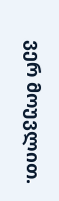ვერ მოუვლით.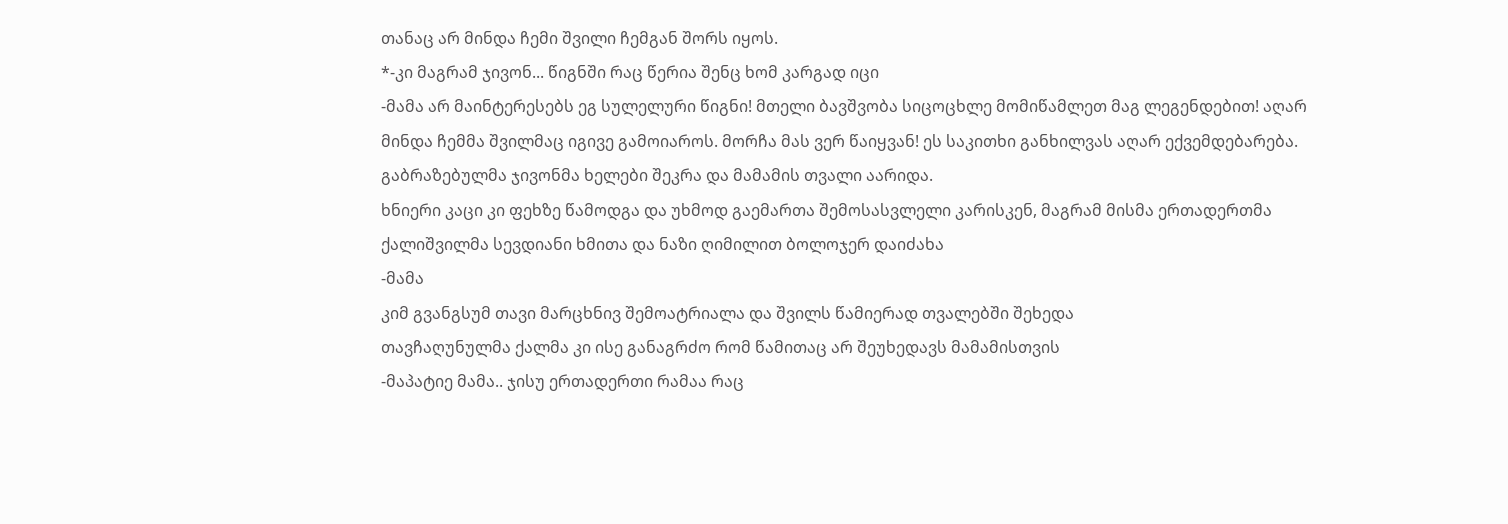თანაც არ მინდა ჩემი შვილი ჩემგან შორს იყოს.
*-კი მაგრამ ჯივონ... წიგნში რაც წერია შენც ხომ კარგად იცი
-მამა არ მაინტერესებს ეგ სულელური წიგნი! მთელი ბავშვობა სიცოცხლე მომიწამლეთ მაგ ლეგენდებით! აღარ მინდა ჩემმა შვილმაც იგივე გამოიაროს. მორჩა მას ვერ წაიყვან! ეს საკითხი განხილვას აღარ ექვემდებარება.
გაბრაზებულმა ჯივონმა ხელები შეკრა და მამამის თვალი აარიდა.
ხნიერი კაცი კი ფეხზე წამოდგა და უხმოდ გაემართა შემოსასვლელი კარისკენ, მაგრამ მისმა ერთადერთმა ქალიშვილმა სევდიანი ხმითა და ნაზი ღიმილით ბოლოჯერ დაიძახა
-მამა
კიმ გვანგსუმ თავი მარცხნივ შემოატრიალა და შვილს წამიერად თვალებში შეხედა
თავჩაღუნულმა ქალმა კი ისე განაგრძო რომ წამითაც არ შეუხედავს მამამისთვის
-მაპატიე მამა.. ჯისუ ერთადერთი რამაა რაც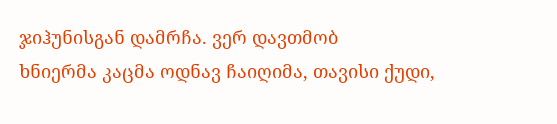ჯიჰუნისგან დამრჩა. ვერ დავთმობ
ხნიერმა კაცმა ოდნავ ჩაიღიმა, თავისი ქუდი,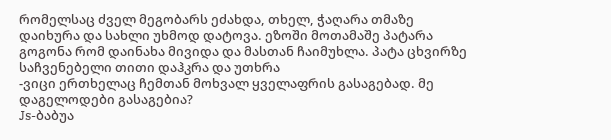რომელსაც ძველ მეგობარს ეძახდა, თხელ, ჭაღარა თმაზე დაიხურა და სახლი უხმოდ დატოვა. ეზოში მოთამაშე პატარა გოგონა რომ დაინახა მივიდა და მასთან ჩაიმუხლა. პატა ცხვირზე საჩვენებელი თითი დაჰკრა და უთხრა
-ვიცი ერთხელაც ჩემთან მოხვალ ყველაფრის გასაგებად. მე დაგელოდები გასაგებია?
Js-ბაბუა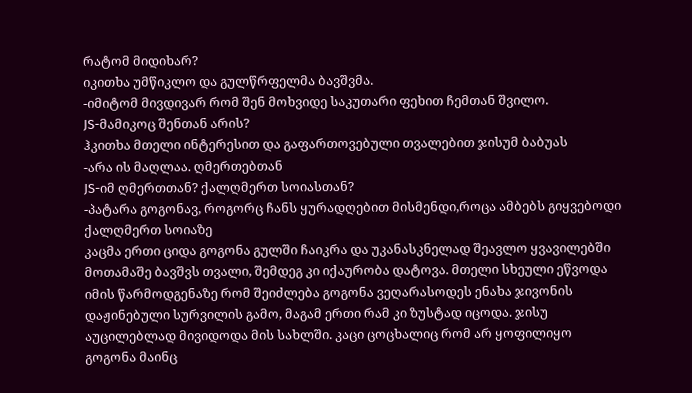რატომ მიდიხარ?
იკითხა უმწიკლო და გულწრფელმა ბავშვმა.
-იმიტომ მივდივარ რომ შენ მოხვიდე საკუთარი ფეხით ჩემთან შვილო.
JS-მამიკოც შენთან არის?
ჰკითხა მთელი ინტერესით და გაფართოვებული თვალებით ჯისუმ ბაბუას
-არა ის მაღლაა. ღმერთებთან
JS-იმ ღმერთთან? ქალღმერთ სოიასთან?
-პატარა გოგონავ, როგორც ჩანს ყურადღებით მისმენდი,როცა ამბებს გიყვებოდი ქალღმერთ სოიაზე
კაცმა ერთი ციდა გოგონა გულში ჩაიკრა და უკანასკნელად შეავლო ყვავილებში მოთამაშე ბავშვს თვალი, შემდეგ კი იქაურობა დატოვა. მთელი სხეული ეწვოდა იმის წარმოდგენაზე რომ შეიძლება გოგონა ვეღარასოდეს ენახა ჯივონის დაჟინებული სურვილის გამო, მაგამ ერთი რამ კი ზუსტად იცოდა. ჯისუ აუცილებლად მივიდოდა მის სახლში. კაცი ცოცხალიც რომ არ ყოფილიყო გოგონა მაინც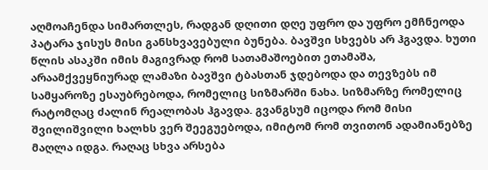აღმოაჩენდა სიმართლეს, რადგან დღითი დღე უფრო და უფრო ემჩნეოდა პატარა ჯისუს მისი განსხვავებული ბუნება. ბავშვი სხვებს არ ჰგავდა. ხუთი წლის ასაკში იმის მაგივრად რომ სათამაშოებით ეთამაშა, არაამქვეყნიურად ლამაზი ბავშვი ტბასთან ჯდებოდა და თევზებს იმ სამყაროზე ესაუბრებოდა, რომელიც სიზმარში ნახა. სიზმარზე რომელიც რატომღაც ძალინ რეალობას ჰგავდა. გვანგსუმ იცოდა რომ მისი შვილიშვილი ხალხს ვერ შეეგუებოდა, იმიტომ რომ თვითონ ადამიანებზე მაღლა იდგა. რაღაც სხვა არსება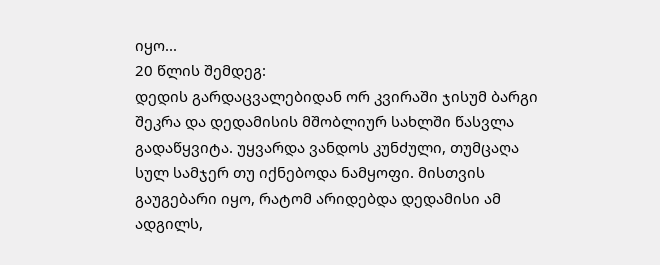იყო...
20 წლის შემდეგ:
დედის გარდაცვალებიდან ორ კვირაში ჯისუმ ბარგი შეკრა და დედამისის მშობლიურ სახლში წასვლა გადაწყვიტა. უყვარდა ვანდოს კუნძული, თუმცაღა სულ სამჯერ თუ იქნებოდა ნამყოფი. მისთვის გაუგებარი იყო, რატომ არიდებდა დედამისი ამ ადგილს,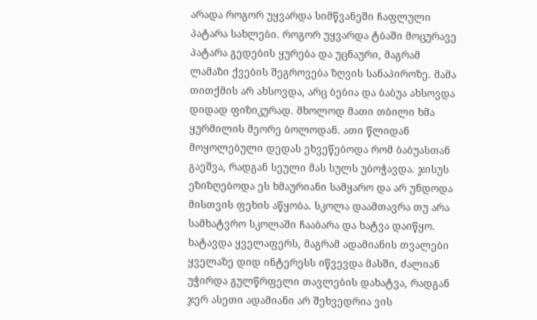არადა როგორ უყვარდა სიმწვანეში ჩაფლული პატარა სახლები. როგორ უყვარდა ტბაში მოცურავე პატარა გედების ყურება და უცნაური, მაგრამ ლამაზი ქვების შეგროვება ზღვის სანაპიროზე. მამა თითქმის არ ახსოვდა, არც ბებია და ბაბუა ახსოვდა დიდად ფიზიკურად. მხოლოდ მათი თბილი ხმა ყურმილის მეორე ბოლოდან. ათი წლიდან მოყოლებული დედას ეხვეწებოდა რომ ბაბუასთან გაეშვა, რადგან სეული მას სულს უბოჭავდა. ჯისუს ეზიზღებოდა ეს ხმაურიანი სამყარო და არ უნდოდა მისთვის ფეხის აწყობა. სკოლა დაამთავრა თუ არა სამხატვრო სკოლაში ჩააბარა და ხატვა დაიწყო. ხატავდა ყველაფერს, მაგრამ ადამიანის თვალები ყველაზე დიდ ინტერესს იწვევდა მასში, ძალიან უჭირდა გულწრფელი თავლების დახატვა, რადგან ჯერ ასეთი ადამიანი არ შეხვედრია ვის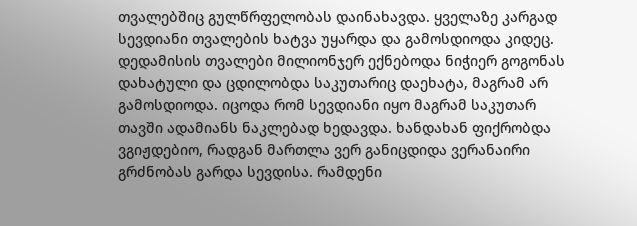თვალებშიც გულწრფელობას დაინახავდა. ყველაზე კარგად სევდიანი თვალების ხატვა უყარდა და გამოსდიოდა კიდეც. დედამისის თვალები მილიონჯერ ექნებოდა ნიჭიერ გოგონას დახატული და ცდილობდა საკუთარიც დაეხატა, მაგრამ არ გამოსდიოდა. იცოდა რომ სევდიანი იყო მაგრამ საკუთარ თავში ადამიანს ნაკლებად ხედავდა. ხანდახან ფიქრობდა ვგიჟდებიო, რადგან მართლა ვერ განიცდიდა ვერანაირი გრძნობას გარდა სევდისა. რამდენი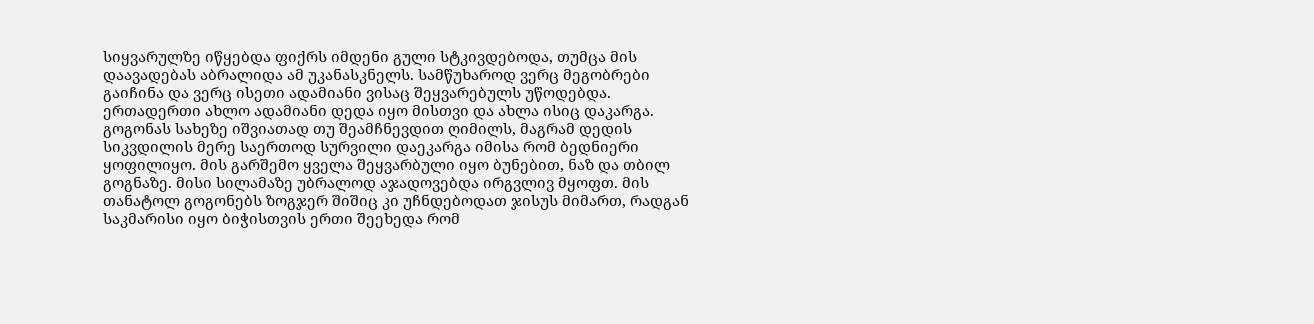სიყვარულზე იწყებდა ფიქრს იმდენი გული სტკივდებოდა, თუმცა მის დაავადებას აბრალიდა ამ უკანასკნელს. სამწუხაროდ ვერც მეგობრები გაიჩინა და ვერც ისეთი ადამიანი ვისაც შეყვარებულს უწოდებდა. ერთადერთი ახლო ადამიანი დედა იყო მისთვი და ახლა ისიც დაკარგა. გოგონას სახეზე იშვიათად თუ შეამჩნევდით ღიმილს, მაგრამ დედის სიკვდილის მერე საერთოდ სურვილი დაეკარგა იმისა რომ ბედნიერი ყოფილიყო. მის გარშემო ყველა შეყვარბული იყო ბუნებით, ნაზ და თბილ გოგნაზე. მისი სილამაზე უბრალოდ აჯადოვებდა ირგვლივ მყოფთ. მის თანატოლ გოგონებს ზოგჯერ შიშიც კი უჩნდებოდათ ჯისუს მიმართ, რადგან საკმარისი იყო ბიჭისთვის ერთი შეეხედა რომ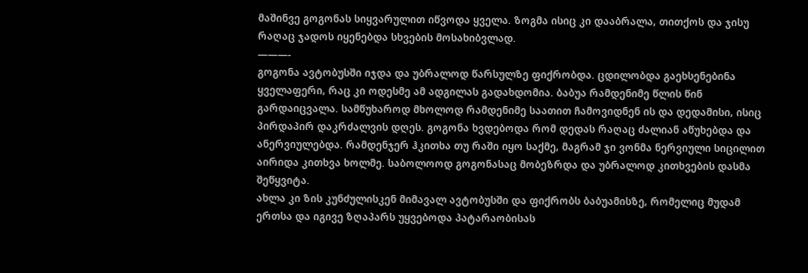მაშინვე გოგონას სიყვარულით იწვოდა ყველა. ზოგმა ისიც კი დააბრალა, თითქოს და ჯისუ რაღაც ჯადოს იყენებდა სხვების მოსახიბვლად.
———-
გოგონა ავტობუსში იჯდა და უბრალოდ წარსულზე ფიქრობდა. ცდილობდა გაეხსენებინა ყველაფერი, რაც კი ოდესმე ამ ადგილას გადახდომია. ბაბუა რამდენიმე წლის წინ გარდაიცვალა. სამწუხაროდ მხოლოდ რამდენიმე საათით ჩამოვიდნენ ის და დედამისი, ისიც პირდაპირ დაკრძალვის დღეს. გოგონა ხვდებოდა რომ დედას რაღაც ძალიან აწუხებდა და ანერვიულებდა. რამდენჯერ ჰკითხა თუ რაში იყო საქმე, მაგრამ ჯი ვონმა ნერვიული სიცილით აირიდა კითხვა ხოლმე. საბოლოოდ გოგონასაც მობეზრდა და უბრალოდ კითხვების დასმა შეწყვიტა.
ახლა კი ზის კუნძულისკენ მიმავალ ავტობუსში და ფიქრობს ბაბუამისზე, რომელიც მუდამ ერთსა და იგივე ზღაპარს უყვებოდა პატარაობისას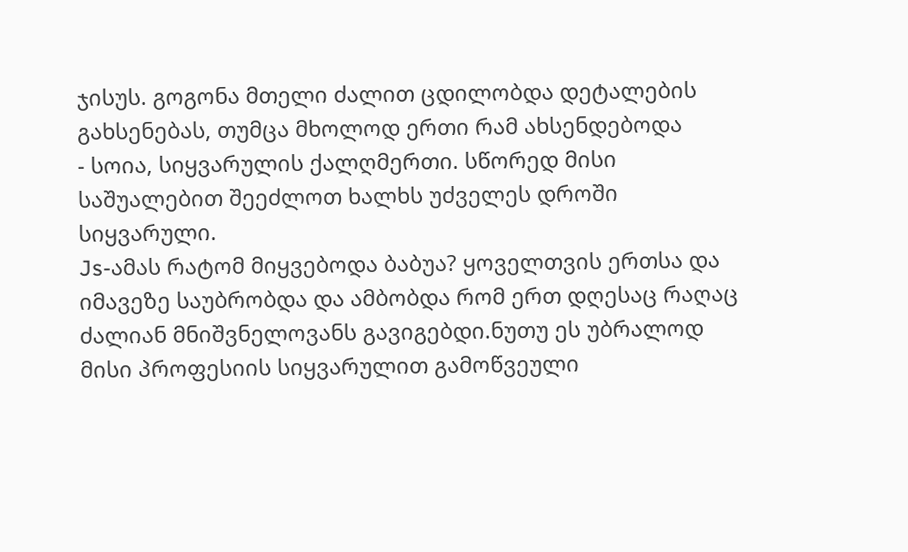ჯისუს. გოგონა მთელი ძალით ცდილობდა დეტალების გახსენებას, თუმცა მხოლოდ ერთი რამ ახსენდებოდა
- სოია, სიყვარულის ქალღმერთი. სწორედ მისი საშუალებით შეეძლოთ ხალხს უძველეს დროში სიყვარული.
Js-ამას რატომ მიყვებოდა ბაბუა? ყოველთვის ერთსა და იმავეზე საუბრობდა და ამბობდა რომ ერთ დღესაც რაღაც ძალიან მნიშვნელოვანს გავიგებდი.ნუთუ ეს უბრალოდ მისი პროფესიის სიყვარულით გამოწვეული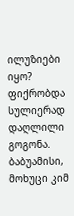ილუზიები იყო?
ფიქრობდა სულიერად დაღლილი გოგონა.
ბაბუამისი, მოხუცი კიმ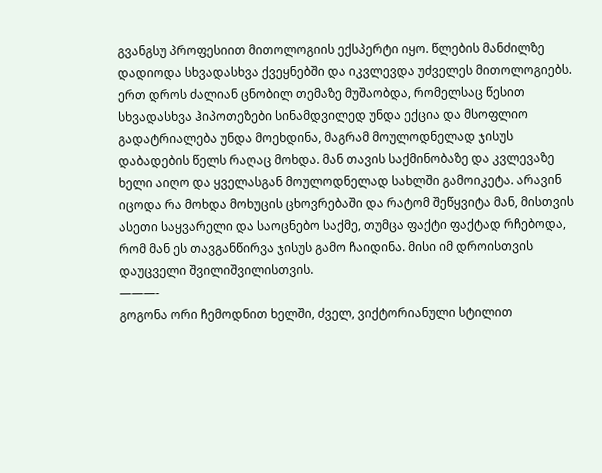გვანგსუ პროფესიით მითოლოგიის ექსპერტი იყო. წლების მანძილზე დადიოდა სხვადასხვა ქვეყნებში და იკვლევდა უძველეს მითოლოგიებს. ერთ დროს ძალიან ცნობილ თემაზე მუშაობდა, რომელსაც წესით სხვადასხვა ჰიპოთეზები სინამდვილედ უნდა ექცია და მსოფლიო გადატრიალება უნდა მოეხდინა, მაგრამ მოულოდნელად ჯისუს დაბადების წელს რაღაც მოხდა. მან თავის საქმინობაზე და კვლევაზე ხელი აიღო და ყველასგან მოულოდნელად სახლში გამოიკეტა. არავინ იცოდა რა მოხდა მოხუცის ცხოვრებაში და რატომ შეწყვიტა მან, მისთვის ასეთი საყვარელი და საოცნებო საქმე, თუმცა ფაქტი ფაქტად რჩებოდა, რომ მან ეს თავგანწირვა ჯისუს გამო ჩაიდინა. მისი იმ დროისთვის დაუცველი შვილიშვილისთვის.
———-
გოგონა ორი ჩემოდნით ხელში, ძველ, ვიქტორიანული სტილით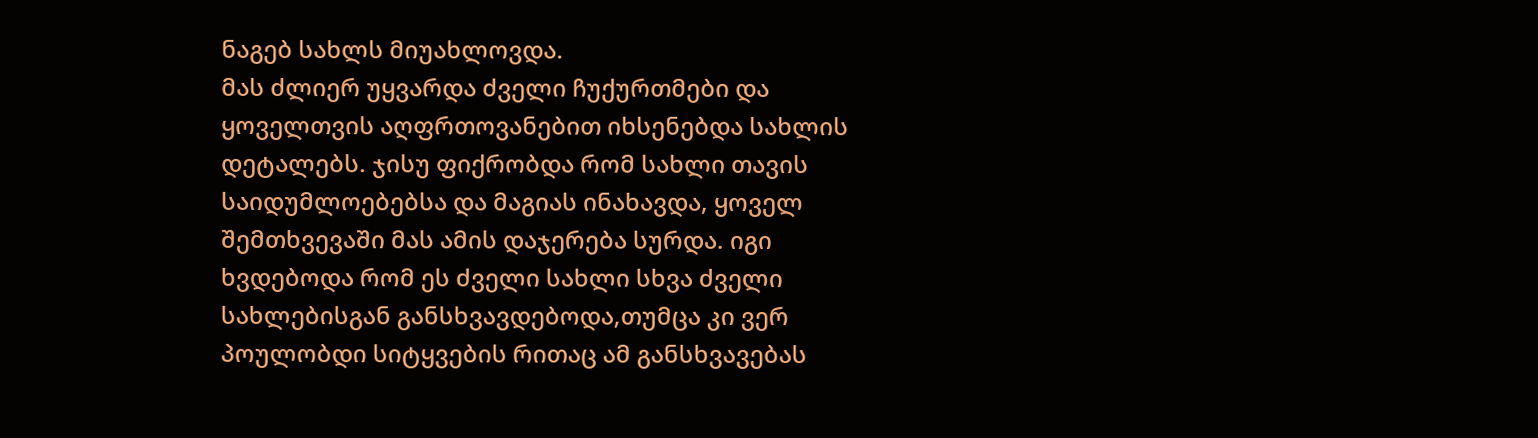ნაგებ სახლს მიუახლოვდა.
მას ძლიერ უყვარდა ძველი ჩუქურთმები და ყოველთვის აღფრთოვანებით იხსენებდა სახლის დეტალებს. ჯისუ ფიქრობდა რომ სახლი თავის საიდუმლოებებსა და მაგიას ინახავდა, ყოველ შემთხვევაში მას ამის დაჯერება სურდა. იგი ხვდებოდა რომ ეს ძველი სახლი სხვა ძველი სახლებისგან განსხვავდებოდა,თუმცა კი ვერ პოულობდი სიტყვების რითაც ამ განსხვავებას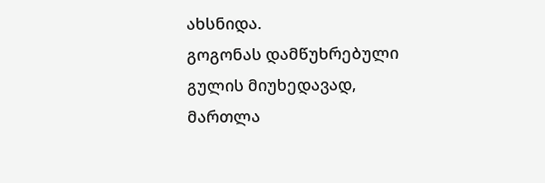ახსნიდა.
გოგონას დამწუხრებული გულის მიუხედავად, მართლა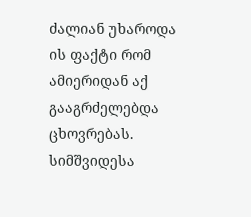ძალიან უხაროდა ის ფაქტი რომ ამიერიდან აქ გააგრძელებდა ცხოვრებას. სიმშვიდესა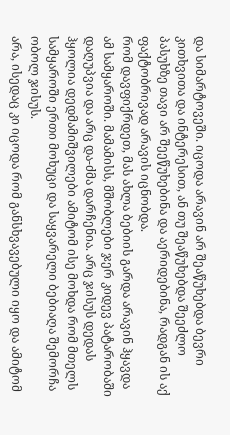და სიმარტოვეში. იცოდა არავინ არ შეაწუხებდა ბევრი კითხვითა და ინტერესით, ან თუ შეაწუხებდა შეეძლო პასუხზე თავი არ შეეწუხებინა და აერიდებინა, რადგან ის აქ ფაქტობრივად არავის იცნობდა.
რომ დავფიქრდეთ, მას ახლა ბებიის გარდა არავინ ჰყავდა ამ სამყაროში. მამამისს, მშობლები ჯერ კიდევ პატარობაში დაღუპვია და არც და-ძმა დარჩენია. არც ჯისუს დედას ჰყოლია დედმამიშვილები ამიტომ ისე მოხდა რომ მთელს სამყაროში ერთი მოხუცი და საყვარელი ბებიაღა შემორჩა ობოლ ჯისუს.
არა, ისედაც კი იცოდა რომ განსხვავებული იყო და ამიტომ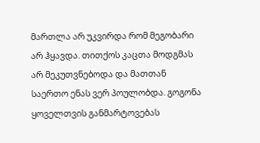მართლა არ უკვირდა რომ მეგობარი არ ჰყავდა. თითქოს კაცთა მოდგმას არ მეკუთვნებოდა და მათთან საერთო ენას ვერ პოულობდა. გოგონა ყოველთვის განმარტოვებას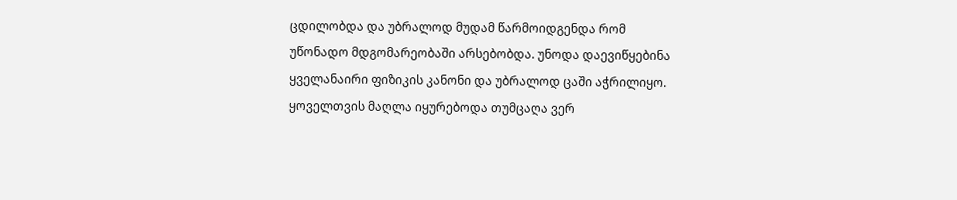ცდილობდა და უბრალოდ მუდამ წარმოიდგენდა რომ უწონადო მდგომარეობაში არსებობდა. უნოდა დაევიწყებინა ყველანაირი ფიზიკის კანონი და უბრალოდ ცაში აჭრილიყო. ყოველთვის მაღლა იყურებოდა თუმცაღა ვერ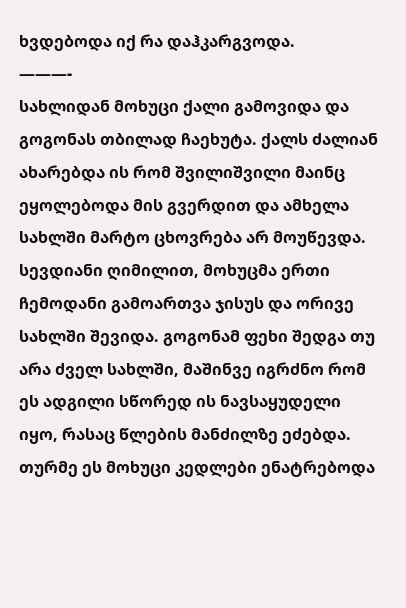ხვდებოდა იქ რა დაჰკარგვოდა.
———-
სახლიდან მოხუცი ქალი გამოვიდა და გოგონას თბილად ჩაეხუტა. ქალს ძალიან ახარებდა ის რომ შვილიშვილი მაინც ეყოლებოდა მის გვერდით და ამხელა სახლში მარტო ცხოვრება არ მოუწევდა.
სევდიანი ღიმილით, მოხუცმა ერთი ჩემოდანი გამოართვა ჯისუს და ორივე სახლში შევიდა. გოგონამ ფეხი შედგა თუ არა ძველ სახლში, მაშინვე იგრძნო რომ ეს ადგილი სწორედ ის ნავსაყუდელი იყო, რასაც წლების მანძილზე ეძებდა. თურმე ეს მოხუცი კედლები ენატრებოდა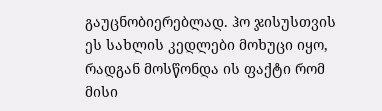გაუცნობიერებლად. ჰო ჯისუსთვის ეს სახლის კედლები მოხუცი იყო, რადგან მოსწონდა ის ფაქტი რომ მისი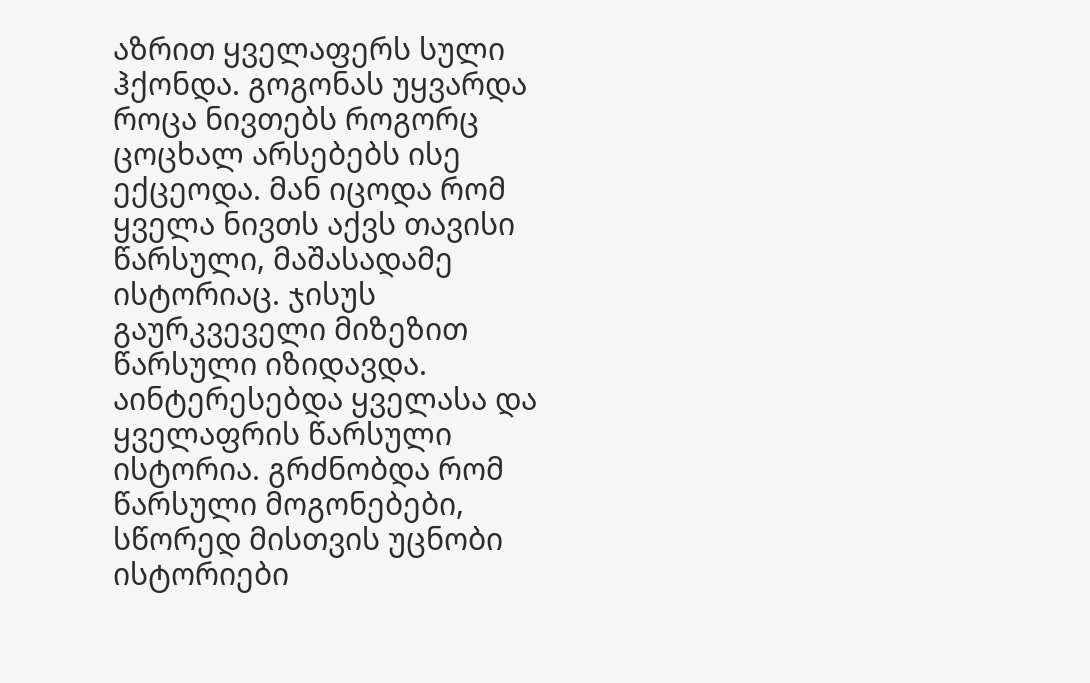აზრით ყველაფერს სული ჰქონდა. გოგონას უყვარდა როცა ნივთებს როგორც ცოცხალ არსებებს ისე ექცეოდა. მან იცოდა რომ ყველა ნივთს აქვს თავისი წარსული, მაშასადამე ისტორიაც. ჯისუს გაურკვეველი მიზეზით წარსული იზიდავდა. აინტერესებდა ყველასა და ყველაფრის წარსული ისტორია. გრძნობდა რომ წარსული მოგონებები, სწორედ მისთვის უცნობი ისტორიები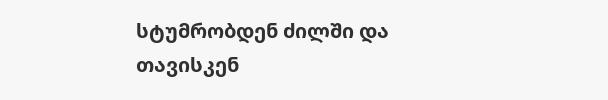სტუმრობდენ ძილში და თავისკენ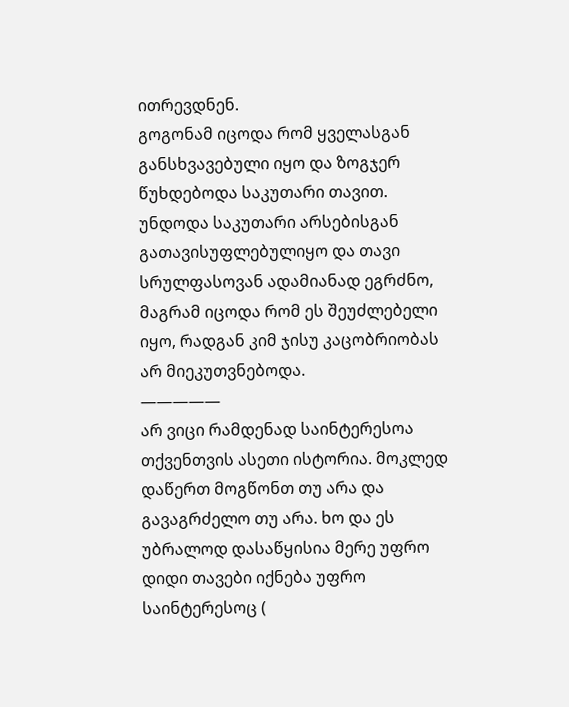ითრევდნენ.
გოგონამ იცოდა რომ ყველასგან განსხვავებული იყო და ზოგჯერ წუხდებოდა საკუთარი თავით. უნდოდა საკუთარი არსებისგან გათავისუფლებულიყო და თავი სრულფასოვან ადამიანად ეგრძნო, მაგრამ იცოდა რომ ეს შეუძლებელი იყო, რადგან კიმ ჯისუ კაცობრიობას არ მიეკუთვნებოდა.
—————
არ ვიცი რამდენად საინტერესოა თქვენთვის ასეთი ისტორია. მოკლედ დაწერთ მოგწონთ თუ არა და გავაგრძელო თუ არა. ხო და ეს უბრალოდ დასაწყისია მერე უფრო დიდი თავები იქნება უფრო საინტერესოც (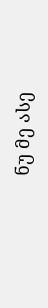ნუ მე ასე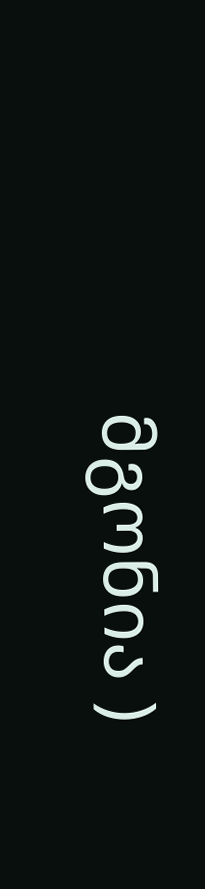მგონია )